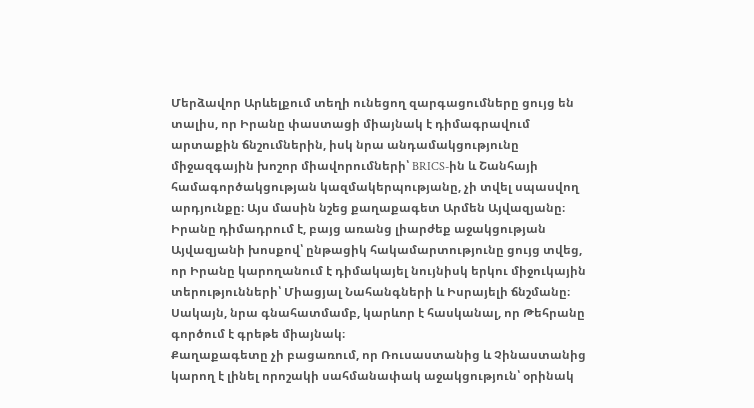Մերձավոր Արևելքում տեղի ունեցող զարգացումները ցույց են տալիս, որ Իրանը փաստացի միայնակ է դիմագրավում արտաքին ճնշումներին, իսկ նրա անդամակցությունը միջազգային խոշոր միավորումների՝ BRICS-ին և Շանհայի համագործակցության կազմակերպությանը, չի տվել սպասվող արդյունքը։ Այս մասին նշեց քաղաքագետ Արմեն Այվազյանը։
Իրանը դիմադրում է, բայց առանց լիարժեք աջակցության
Այվազյանի խոսքով՝ ընթացիկ հակամարտությունը ցույց տվեց, որ Իրանը կարողանում է դիմակայել նույնիսկ երկու միջուկային տերությունների՝ Միացյալ Նահանգների և Իսրայելի ճնշմանը։ Սակայն, նրա գնահատմամբ, կարևոր է հասկանալ, որ Թեհրանը գործում է գրեթե միայնակ։
Քաղաքագետը չի բացառում, որ Ռուսաստանից և Չինաստանից կարող է լինել որոշակի սահմանափակ աջակցություն՝ օրինակ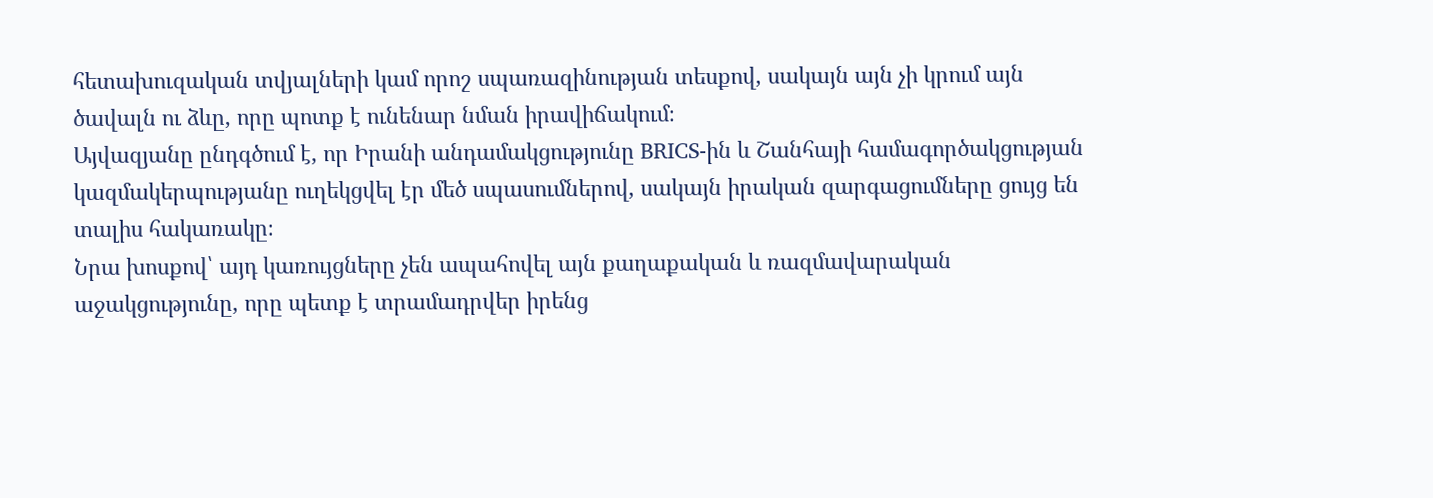հետախուզական տվյալների կամ որոշ սպառազինության տեսքով, սակայն այն չի կրում այն ծավալն ու ձևը, որը պոտք է ունենար նման իրավիճակում։
Այվազյանը ընդգծում է, որ Իրանի անդամակցությունը BRICS-ին և Շանհայի համագործակցության կազմակերպությանը ուղեկցվել էր մեծ սպասումներով, սակայն իրական զարգացումները ցույց են տալիս հակառակը։
Նրա խոսքով՝ այդ կառույցները չեն ապահովել այն քաղաքական և ռազմավարական աջակցությունը, որը պետք է տրամադրվեր իրենց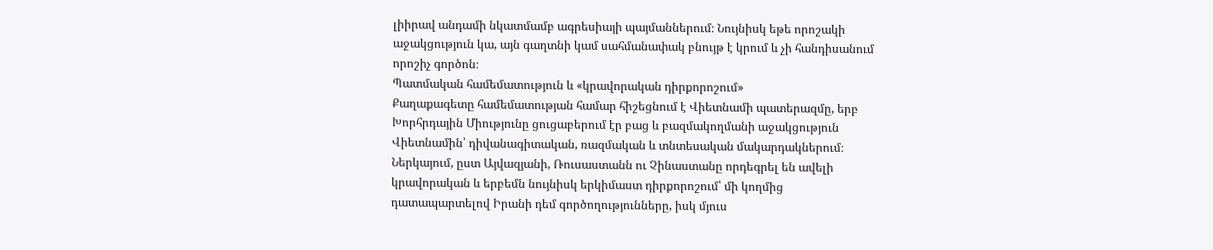լիիրավ անդամի նկատմամբ ագրեսիայի պայմաններում։ Նույնիսկ եթե որոշակի աջակցություն կա, այն գաղտնի կամ սահմանափակ բնույթ է կրում և չի հանդիսանում որոշիչ գործոն։
Պատմական համեմատություն և «կրավորական դիրքորոշում»
Քաղաքագետը համեմատության համար հիշեցնում է Վիետնամի պատերազմը, երբ Խորհրդային Միությունը ցուցաբերում էր բաց և բազմակողմանի աջակցություն Վիետնամին՝ դիվանագիտական, ռազմական և տնտեսական մակարդակներում։
Ներկայում, ըստ Այվազյանի, Ռուսաստանն ու Չինաստանը որդեգրել են ավելի կրավորական և երբեմն նույնիսկ երկիմաստ դիրքորոշում՝ մի կողմից դատապարտելով Իրանի դեմ գործողությունները, իսկ մյուս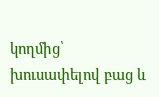կողմից՝ խուսափելով բաց և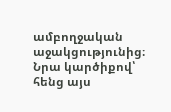ամբողջական աջակցությունից։
Նրա կարծիքով՝ հենց այս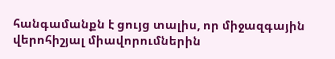հանգամանքն է ցույց տալիս, որ միջազգային վերոհիշյալ միավորումներին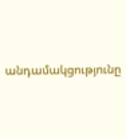անդամակցությունը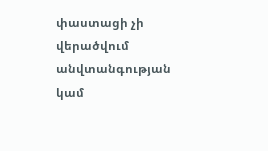փաստացի չի վերածվում անվտանգության կամ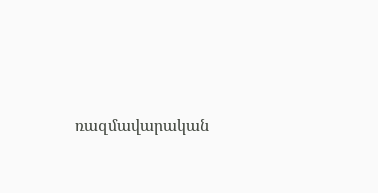ռազմավարական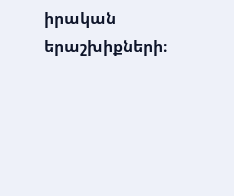իրական երաշխիքների։